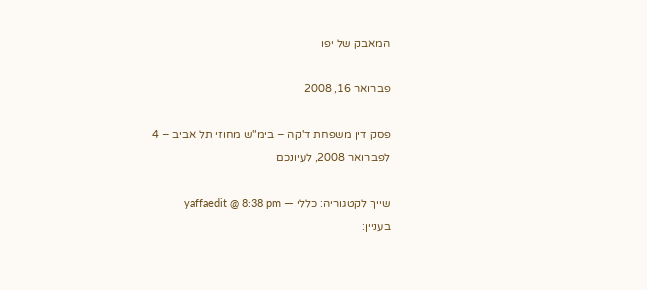המאבק של יפו

פברואר 16, 2008

פסק דין משפחת ד'קה – בימ"ש מחוזי תל אביב – 4 לפברואר 2008, לעיונכם

שייך לקטגוריה: כללי — yaffaedit @ 8:38 pm
בעניין: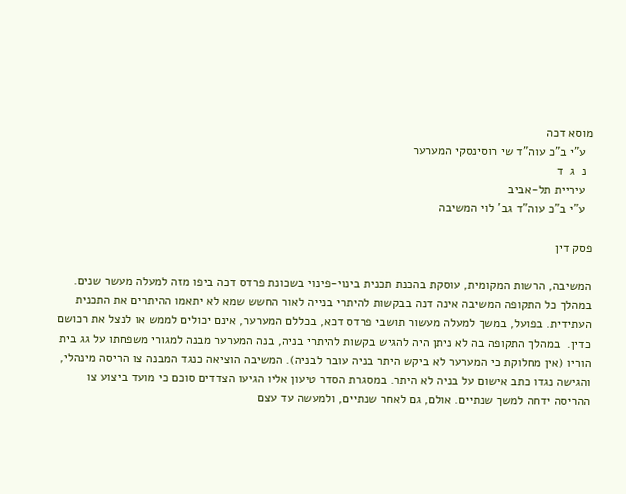מוסא דכה
  ע"י ב"כ עוה"ד שי רוסינסקי המערער
  נ  ג  ד
  עיריית תל-אביב
  ע"י ב"כ עוה"ד גב' לוי המשיבה

פסק דין

המשיבה, הרשות המקומית, עוסקת בהכנת תכנית בינוי-פינוי בשכונת פרדס דכה ביפו מזה למעלה מעשר שנים. במהלך כל התקופה המשיבה אינה דנה בבקשות להיתרי בנייה לאור החשש שמא לא יתאמו ההיתרים את התכנית העתידית. בפועל, במשך למעלה מעשור תושבי פרדס דכא, בכללם המערער, אינם יכולים לממש או לנצל את רכושם כדין.  במהלך התקופה בה לא ניתן היה להגיש בקשות להיתרי בניה, בנה המערער מבנה למגורי משפחתו על גג בית הוריו (אין מחלוקת כי המערער לא ביקש היתר בניה עובר לבניה). המשיבה הוציאה כנגד המבנה צו הריסה מינהלי, והגישה נגדו כתב אישום על בניה לא היתר. במסגרת הסדר טיעון אליו הגיעו הצדדים סוכם כי מועד ביצוע צו ההריסה ידחה למשך שנתיים. אולם, גם לאחר שנתיים, ולמעשה עד עצם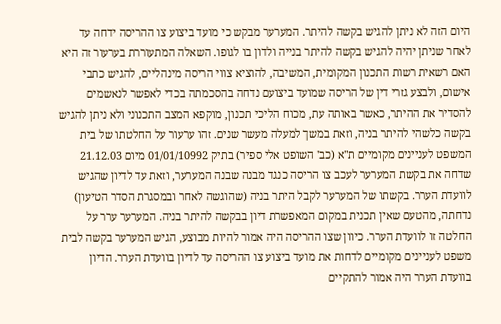היום הזה לא ניתן להגיש בקשה להיתר. המערער מבקש כי מועד ביצוע צו ההריסה ידחה עד לאחר שניתן יהיה להגיש בקשה להיתר בנייה ולדון בו לגופו. השאלה המתעוררת בערעור זה היא האם רשאית רשות התכנון המקומית, המשיבה, להוציא צווי הריסה מינהליים, להגיש כתבי אישום, ולבצע גזרי דין של הריסה שמועד ביצועם נדחה בהסכמתה בכדי לאפשר לנאשמים להסדיר את ההיתר, כאשר באותה עת, מכוח הליכי תכנון, מוקפא המצב התכנוני ולא ניתן להגיש בקשה כלשהי להיתר בניה, וזאת במשך למעלה מעשר שנים. זהו ערעור על החלטתו של בית המשפט לעניינים מקומיים ת"א (כב' השופט אלי ספיר) בתיק 01/01/10992 מיום 21.12.03 שדחה את בקשת המערער לעכב צו הריסה כנגד מבנה שבנה המערער, וזאת עד לדיון שהגיש לוועדת הערר. בקשתו של המערער לקבל היתר בניה (שהוגשה לאחר ובמסגרת הסדר הטיעון) נדחתה, מהטעם שאין תכנית במקום המאפשרת דיון בבקשה להיתר בניה. המערער ערר על החלטה זו לוועדת הערר. כיוון שצו ההריסה היה אמור להיות מבוצע, הגיש המערער בקשה לבית משפט לעניינים מקומיים לדחות את מועד ביצוע צו ההריסה עד לדיון בוועדת הערר. הדיון בוועדת הערר היה אמור להתקיים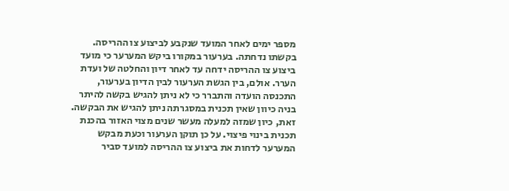מספר ימים לאחר המועד שנקבע לביצוע צו ההריסה. בקשתו נדחתה. בערעור במקורו ביקש המערער כי מועד ביצוע צו ההריסה ידחה עד לאחר דיון והחלטה של ועדת הערר. אולם, בין הגשת הערעור לבין הדיון בערעור, התכנסה הועדה והתברר כי לא ניתן להגיש בקשה להיתר בניה כיוון שאין תכנית במסגרתה ניתן להגיש את הבקשה. זאת, כיון שמזה למעלה מעשר שנים מצוי האזור בהכנת תכנית בינוי פיצוי. על כן תוקן הערעור וכעת מבקש המערער לדחות את ביצוע צו ההריסה למועד סביר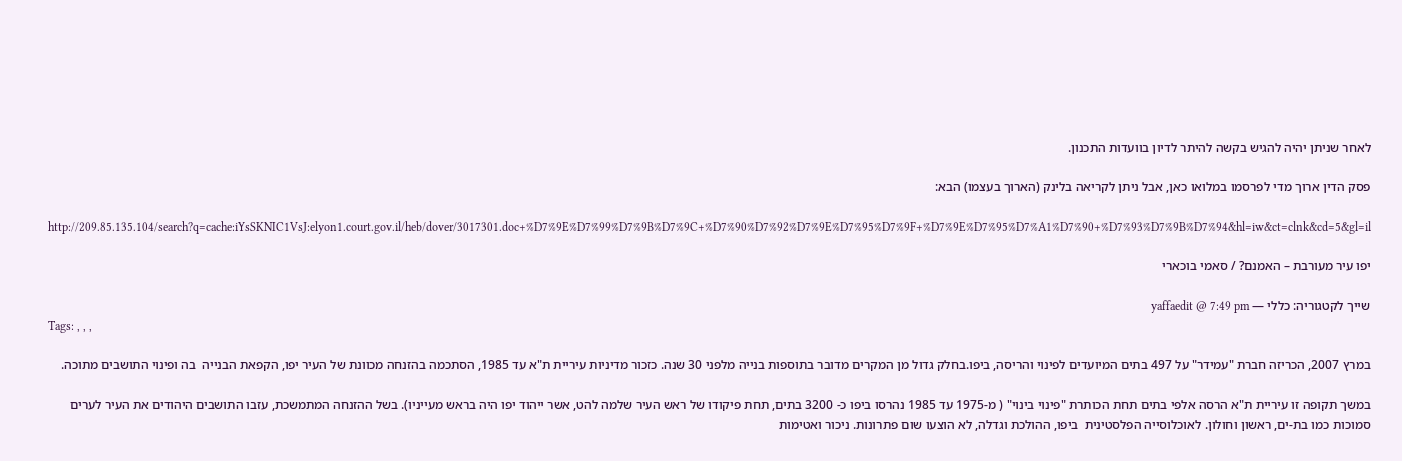לאחר שניתן יהיה להגיש בקשה להיתר לדיון בוועדות התכנון.

פסק הדין ארוך מדי לפרסמו במלואו כאן, אבל ניתן לקריאה בלינק (הארוך בעצמו) הבא:

http://209.85.135.104/search?q=cache:iYsSKNIC1VsJ:elyon1.court.gov.il/heb/dover/3017301.doc+%D7%9E%D7%99%D7%9B%D7%9C+%D7%90%D7%92%D7%9E%D7%95%D7%9F+%D7%9E%D7%95%D7%A1%D7%90+%D7%93%D7%9B%D7%94&hl=iw&ct=clnk&cd=5&gl=il

יפו עיר מעורבת – האמנם? / סאמי בוכארי

שייך לקטגוריה: כללי — yaffaedit @ 7:49 pm
Tags: , , ,

במרץ 2007, הכריזה חברת "עמידר" על 497 בתים המיועדים לפינוי והריסה, ביפו.בחלק גדול מן המקרים מדובר בתוספות בנייה מלפני 30 שנה. כזכור מדיניות עיריית ת"א עד 1985, הסתכמה בהזנחה מכוונת של העיר יפו, הקפאת הבנייה  בה ופינוי התושבים מתוכה.

במשך תקופה זו עיריית ת"א הרסה אלפי בתים תחת הכותרת "פינוי בינוי" ( מ-1975 עד 1985 נהרסו ביפו כ- 3200 בתים, תחת פיקודו של ראש העיר שלמה להט, אשר ייהוד יפו היה בראש מעייניו). בשל ההזנחה המתמשכת, עזבו התושבים היהודים את העיר לערים סמוכות כמו בת-ים, ראשון וחולון. לאוכלוסייה הפלסטינית  ביפו, ההולכת וגדלה, לא הוצעו שום פתרונות. ניכור ואטימות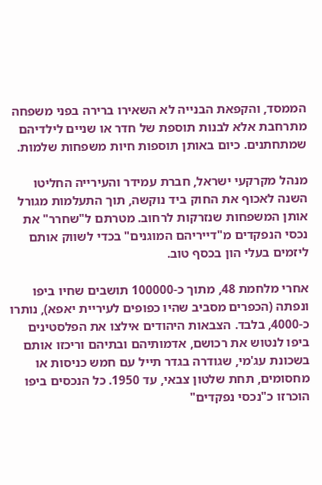הממסד, והקפאת הבנייה לא השאירו ברירה בפני משפחה מתרחבת אלא לבנות תוספת של חדר או שניים לילדיהם שמתחתנים. כיום באותן תוספות חיות משפחות שלמות.

מנהל מקרקעי ישראל, חברת עמידר והעירייה החליטו השנה לאכוף את החוק ביד נוקשה, תוך התעלמות מגורל אותן המשפחות שנזרקות לרחוב. מטרתם ל"שחרר" את נכסי הנפקדים מ"דייריהם המוגנים" בכדי לשווק אותם ליזמים בעלי הון בכסף טוב.

אחרי מלחמת 48, מתוך כ-100000 תושבים שחיו ביפו ונפתה (הכפרים מסביב שהיו כפופים לעיריית יאפא), נותרו כ-4000, בלבד. הצבאות היהודים אילצו את הפלסטינים ביפו לנטוש את רכושם, אדמותיהם ובתיהם וריכזו אותם בשכונת עג'מי, שגודרה בגדר תייל עם חמש כניסות או מחסומים, תחת שלטון צבאי, עד 1950. כל הנכסים ביפו הוכרזו כ"נכסי נפקדים"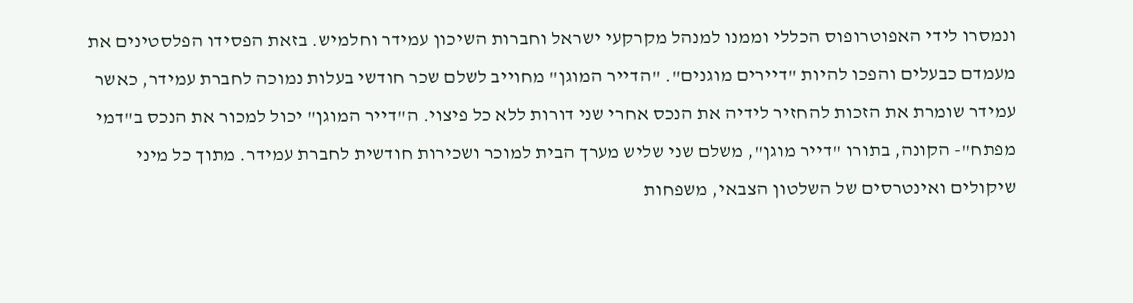ונמסרו לידי האפוטרופוס הכללי וממנו למנהל מקרקעי ישראל וחברות השיכון עמידר וחלמיש. בזאת הפסידו הפלסטינים את מעמדם כבעלים והפכו להיות "דיירים מוגנים". "הדייר המוגן" מחוייב לשלם שכר חודשי בעלות נמוכה לחברת עמידר, כאשר עמידר שומרת את הזכות להחזיר לידיה את הנכס אחרי שני דורות ללא כל פיצוי. ה"דייר המוגן" יכול למכור את הנכס ב"דמי מפתח"- הקונה, בתורו "דייר מוגן", משלם שני שליש מערך הבית למוכר ושכירות חודשית לחברת עמידר. מתוך כל מיני שיקולים ואינטרסים של השלטון הצבאי, משפחות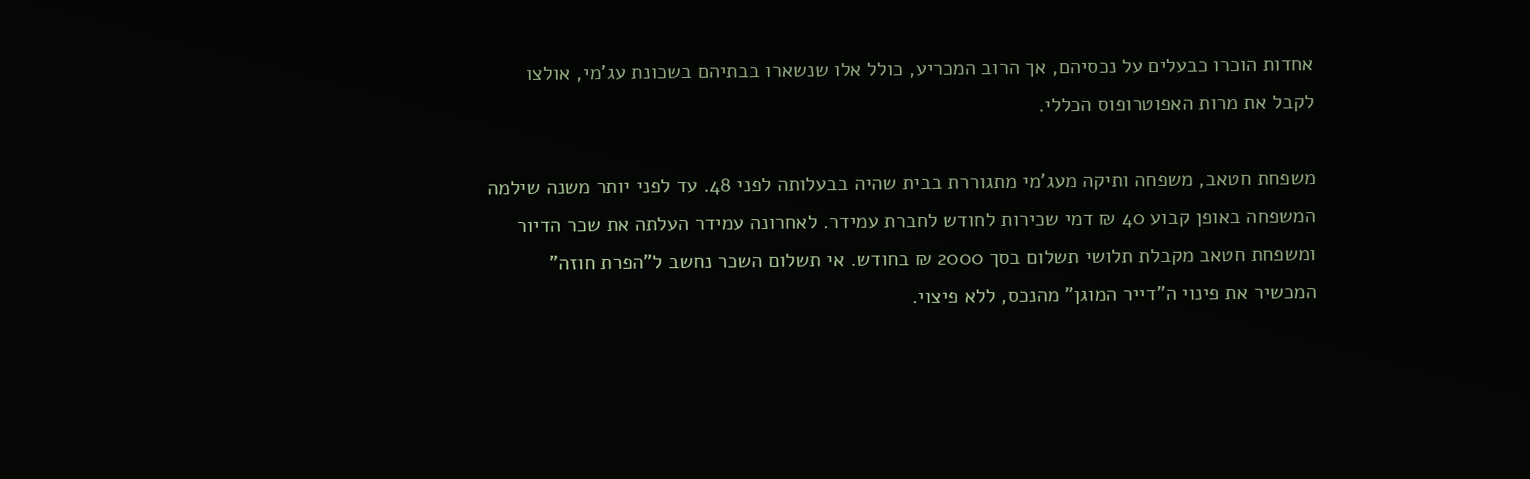אחדות הוכרו כבעלים על נכסיהם, אך הרוב המכריע, כולל אלו שנשארו בבתיהם בשכונת עג'מי, אולצו לקבל את מרות האפוטרופוס הכללי.

משפחת חטאב, משפחה ותיקה מעג'מי מתגוררת בבית שהיה בבעלותה לפני 48. עד לפני יותר משנה שילמה המשפחה באופן קבוע 40 ₪ דמי שכירות לחודש לחברת עמידר. לאחרונה עמידר העלתה את שכר הדיור ומשפחת חטאב מקבלת תלושי תשלום בסך 2000 ₪ בחודש. אי תשלום השכר נחשב ל"הפרת חוזה" המכשיר את פינוי ה"דייר המוגן" מהנכס, ללא פיצוי.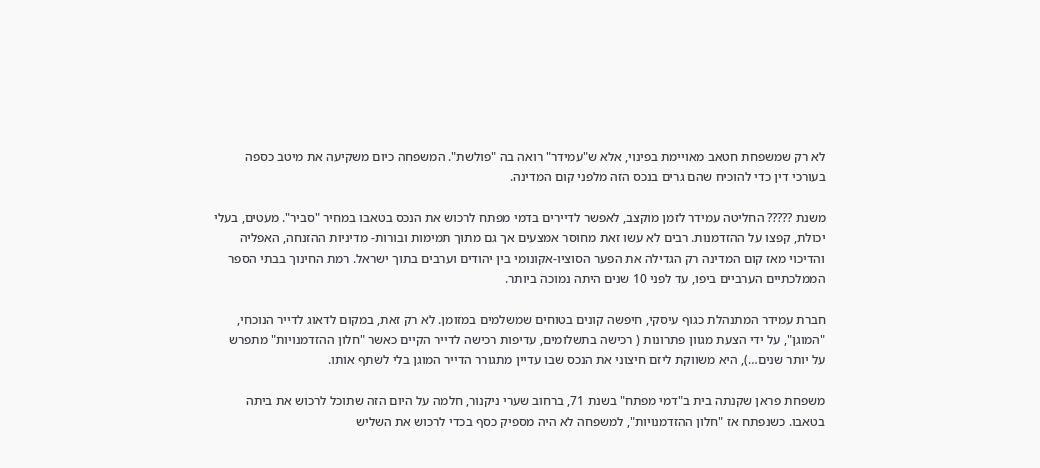לא רק שמשפחת חטאב מאויימת בפינוי, אלא ש"עמידר" רואה בה "פולשת". המשפחה כיום משקיעה את מיטב כספה בעורכי דין כדי להוכיח שהם גרים בנכס הזה מלפני קום המדינה.

משנת ????? החליטה עמידר לזמן מוקצב, לאפשר לדיירים בדמי מפתח לרכוש את הנכס בטאבו במחיר "סביר". מעטים, בעלי יכולת, קפצו על ההזדמנות. רבים לא עשו זאת מחוסר אמצעים אך גם מתוך תמימות ובורות- מדיניות ההזנחה, האפליה והדיכוי מאז קום המדינה רק הגדילה את הפער הסוציו-אקונומי בין יהודים וערבים בתוך ישראל. רמת החינוך בבתי הספר הממלכתיים הערביים ביפו, עד לפני 10 שנים היתה נמוכה ביותר.

חברת עמידר המתנהלת כגוף עיסקי, חיפשה קונים בטוחים שמשלמים במזומן. לא רק זאת, במקום לדאוג לדייר הנוכחי, "המוגן", על ידי הצעת מגוון פתרונות ( רכישה בתשלומים, עדיפות רכישה לדייר הקיים כאשר "חלון ההזדמנויות" מתפרש על יותר שנים…), היא משווקת ליזם חיצוני את הנכס שבו עדיין מתגורר הדייר המוגן בלי לשתף אותו.

משפחת פראן שקנתה בית ב"דמי מפתח" בשנת 71, ברחוב שערי ניקנור, חלמה על היום הזה שתוכל לרכוש את ביתה בטאבו. כשנפתח אז "חלון ההזדמנויות", למשפחה לא היה מספיק כסף בכדי לרכוש את השליש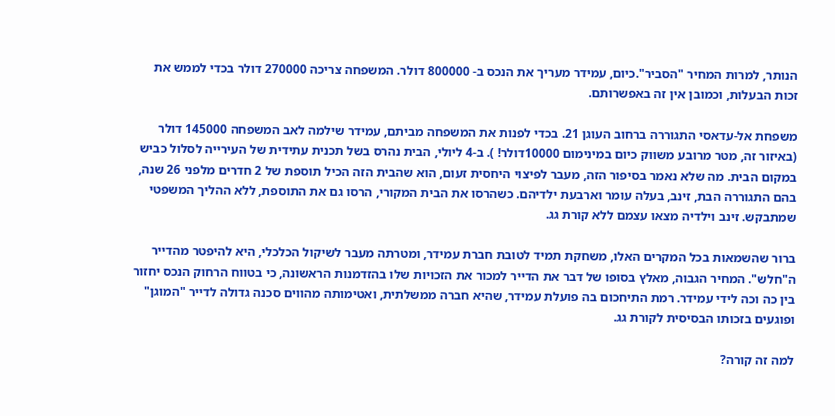הנותר, למרות המחיר "הסביר".כיום, עמידר מעריך את הנכס ב- 800000 דולר. המשפחה צריכה 270000 דולר בכדי לממש את זכות הבעלות, וכמובן אין זה באפשרותם.

משפחת אל-עדאסי התגוררה ברחוב העוגן 21. בכדי לפנות את המשפחה מביתם, עמידר שילמה לאב המשפחה 145000 דולר (באיזור זה, מטר מרובע משווק כיום במינימום 10000דולר! ). ב-4 ליולי, הבית נהרס בשל תכנית עתידית של העירייה לסלול כביש במקום הבית. מה שלא נאמר בסיפור הזה, מעבר לפיצוי היחסית זעום, הוא שהבית הזה הכיל תוספת של 2 חדרים מלפני 26 שנה, בהם התגוררה הבת, זינב, בעלה עומר וארבעת ילדיהם. כשהרסו את הבית המקורי, הרסו גם את התוספת, ללא ההליך המשפטי שמתבקש. זינב וילדיה מצאו עצמם ללא קורת גג.

ברור שהשמאות בכל המקרים האלו, משחקת תמיד לטובת חברת עמידר, ומטרתה מעבר לשיקול הכלכלי, היא להיפטר מהדייר ה"חלש". המחיר הגבוה, מאלץ בסופו של דבר את הדייר למכור את הזכויות שלו בהזדמנות הראשונה, כי בטווח הרחוק הנכס יחזור בין כה וכה לידי עמידר. רמת התיחכום בה פועלת עמידר, שהיא חברה ממשלתית, ואטימותה מהווים סכנה גדולה לדייר "המוגן" ופוגעים בזכותו הבסיסית לקורת גג.

למה זה קורה?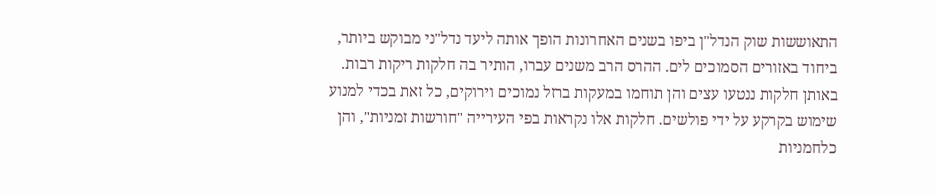התאוששות שוק הנדל"ן ביפו בשנים האחרונות הופך אותה ליעד נדל"ני מבוקש ביותר, ביחוד באזורים הסמוכים לים. ההרס הרב משנים עברו, הותיר בה חלקות ריקות רבות. באותן חלקות ננטעו עצים והן תוחמו במעקות ברזל נמוכים וירוקים, כל זאת בכדי למנוע שימוש בקרקע על ידי פולשים. חלקות אלו נקראות בפי העירייה "חורשות זמניות", והן כלחמניות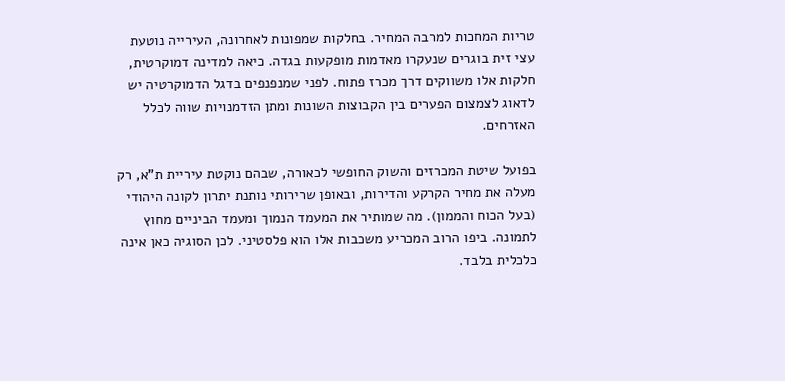טריות המחכות למרבה המחיר. בחלקות שמפונות לאחרונה, העירייה נוטעת עצי זית בוגרים שנעקרו מאדמות מופקעות בגדה. כיאה למדינה דמוקרטית, חלקות אלו משווקים דרך מכרז פתוח. לפני שמנפנפים בדגל הדמוקרטיה יש לדאוג לצמצום הפערים בין הקבוצות השונות ומתן הזדמנויות שווה לכלל האזרחים.

בפועל שיטת המכרזים והשוק החופשי לכאורה, שבהם נוקטת עיריית ת"א, רק מעלה את מחיר הקרקע והדירות, ובאופן שרירותי נותנת יתרון לקונה היהודי (בעל הכוח והממון). מה שמותיר את המעמד הנמוך ומעמד הביניים מחוץ לתמונה. ביפו הרוב המכריע משכבות אלו הוא פלסטיני. לכן הסוגיה כאן אינה כלכלית בלבד.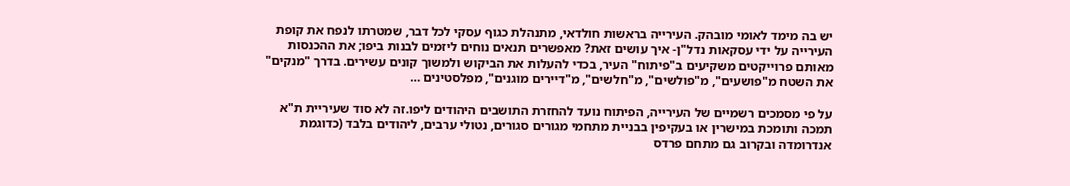יש בה מימד לאומי מובהק. העירייה בראשות חולדאי, מתנהלת כגוף עסקי לכל דבר, שמטרתו לנפח את קופת העירייה על ידי עסקאות נדל"ן- איך עושים זאת? מאפשרים תנאים נוחים ליזמים לבנות ביפו; את ההכנסות מאותם פרוייקטים משקיעים ב"פיתוח" העיר, בכדי להעלות את הביקוש ולמשוך קונים עשירים. בדרך "מנקים" את השטח מ"פושעים", מ"פולשים", מ"חלשים", מ"דיירים מוגנים", מפלסטינים …

על פי מסמכים רשמיים של העירייה, הפיתוח נועד להחזרת התושבים היהודים ליפו.זה לא סוד שעיריית ת"א תמכה ותומכת במישרין או בעקיפין בבניית מתחמי מגורים סגורים, נטולי ערבים, ליהודים בלבד (כדוגמת אנדרומדה ובקרוב גם מתחם פרדס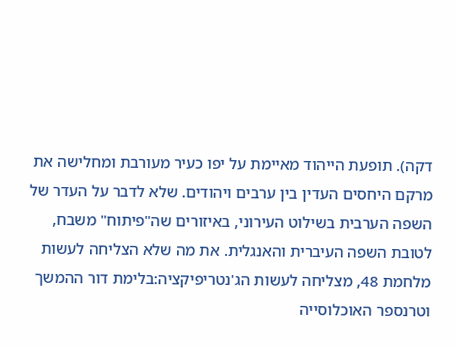דקה). תופעת הייהוד מאיימת על יפו כעיר מעורבת ומחלישה את מרקם היחסים העדין בין ערבים ויהודים. שלא לדבר על העדר של השפה הערבית בשילוט העירוני, באיזורים שה"פיתוח" משבח, לטובת השפה העיברית והאנגלית. את מה שלא הצליחה לעשות מלחמת 48, מצליחה לעשות הג'נטריפיקציה:בלימת דור ההמשך וטרנספר האוכלוסייה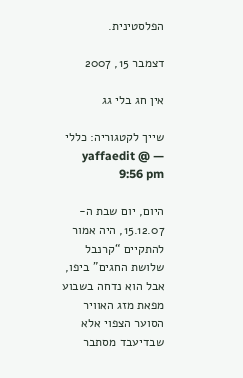הפלסטינית.

דצמבר 15, 2007

אין חג בלי גג

שייך לקטגוריה: כללי — yaffaedit @ 9:56 pm

היום, יום שבת ה- 15.12.07, היה אמור להתקיים “קרנבל שלושת החגים” ביפו, אבל הוא נדחה בשבוע מפאת מזג האוויר הסוער הצפוי אלא שבדיעבד מסתבר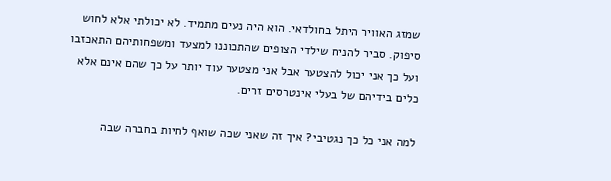שמזג האוויר היתל בחולדאי. הוא היה נעים מתמיד. לא יכולתי אלא לחוש סיפוק. סביר להניח שילדי הצופים שהתכוננו למצעד ומשפחותיהם התאכזבו ועל כך אני יכול להצטער אבל אני מצטער עוד יותר על כך שהם אינם אלא כלים בידיהם של בעלי אינטרסים זרים.

למה אני כל כך נגטיבי? איך זה שאני שכה שואף לחיות בחברה שבה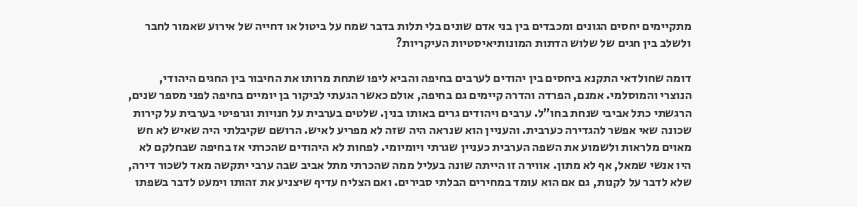מתקיימים יחסים הגונים ומכבדים בין בני אדם שונים בלי תלות בדבר שמח על ביטול או דחייה של אירוע שאמור לחבר ולשלב בין חגים של שלוש הדתות המונותיאיסטיות העיקריות?

דומה שחולדאי התקנא ביחסים בין יהודים לערבים בחיפה והביא ליפו שתחת מרותו את החיבור בין החגים היהודי, הנוצרי והמוסלמי. אמנם, הפרדה והדרה קיימים גם בחיפה, אולם כאשר הגעתי לביקור בן יומיים בחיפה לפני מספר שנים, הרגשתי כתל אביבי שנחת בחו”ל. ערבים ויהודים גרים באותו בנין. שלטים בערבית על חנויות וגרפיטי בערבית על קירות שכונה שאי אפשר להגדירה כערבית. והעניין הוא שנראה היה שזה לא מפריע לאיש. הרושם שקיבלתי היה שאיש לא חש מאוים מלראות ולשמוע את השפה הערבית כעניין שגרתי ויומיומי. לפחות לא היהודים שהכרתי אז בחיפה שבחלקם לא היו אנשי שמאל, אף לא מתון. אווירה זו הייתה שונה בעליל ממה שהכרתי מתל אביב שבה ערבי יתקשה מאד לשכור דירה, שלא לדבר על לקנות, גם אם הוא עומד במחירים הבלתי סבירים. ואם הצליח עדיף שיצניע את זהותו וימעט לדבר בשפתו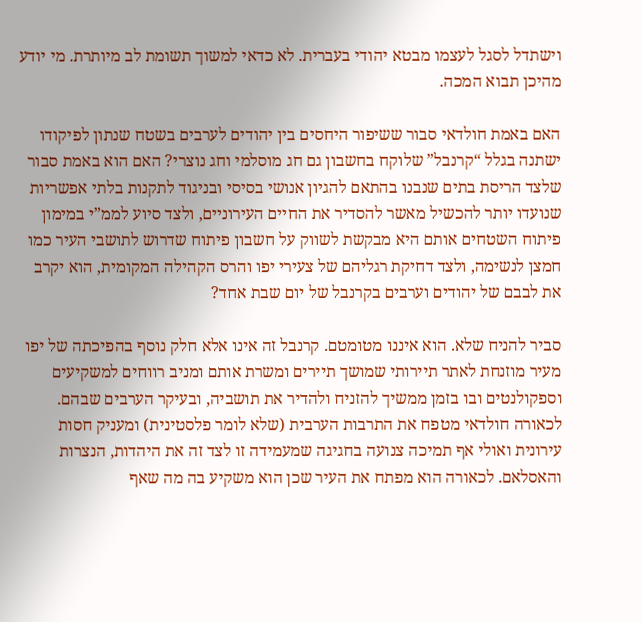וישתדל לסגל לעצמו מבטא יהודי בעברית. לא כדאי למשוך תשומת לב מיותרת. מי יודע מהיכן תבוא המכה.

האם באמת חולדאי סבור ששיפור היחסים בין יהודים לערבים בשטח שנתון לפיקודו ישתנה בגלל “קרנבל” שלוקח בחשבון גם חג מוסלמי וחג נוצרי? האם הוא באמת סבור שלצד הריסת בתים שנבנו בהתאם להגיון אנושי בסיסי ובניגוד לתקנות בלתי אפשריות שנועדו יותר להכשיל מאשר להסדיר את החיים העירוניים, ולצד סיוע לממ”י במימון פיתוח השטחים אותם היא מבקשת לשווק על חשבון פיתוח שדרוש לתושבי העיר כמו חמצן לנשימה, ולצד דחיקת רגליהם של צעירי יפו והרס הקהילה המקומית, הוא יקרב את לבבם של יהודים וערבים בקרנבל של יום שבת אחד?

סביר להניח שלא. הוא איננו מטומטם. קרנבל זה אינו אלא חלק נוסף בהפיכתה של יפו מעיר מוזנחת לאתר תיירותי שמושך תיירים ומשרת אותם ומניב רווחים למשקיעים וספקולנטים ובו בזמן ממשיך להזניח ולהדיר את תושביה, ובעיקר הערבים שבהם. לכאורה חולדאי מטפח את התרבות הערבית (שלא לומר פלסטינית) ומעניק חסות עירונית ואולי אף תמיכה צנועה בחגיגה שמעמידה זו לצד זה את היהדות, הנצרות והאסלאם. לכאורה הוא מפתח את העיר שכן הוא משקיע בה מה שאף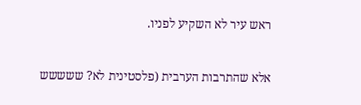ראש עיר לא השקיע לפניו.

אלא שהתרבות הערבית (פלסטינית לא? ששששש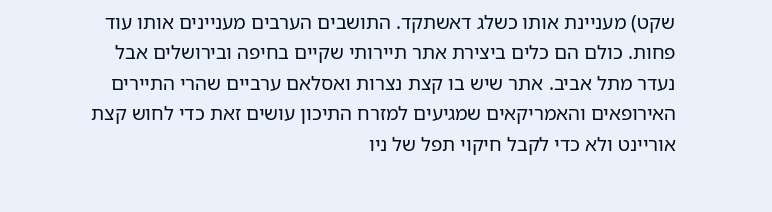שקט) מעניינת אותו כשלג דאשתקד. התושבים הערבים מעניינים אותו עוד פחות. כולם הם כלים ביצירת אתר תיירותי שקיים בחיפה ובירושלים אבל נעדר מתל אביב. אתר שיש בו קצת נצרות ואסלאם ערביים שהרי התיירים האירופאים והאמריקאים שמגיעים למזרח התיכון עושים זאת כדי לחוש קצת אוריינט ולא כדי לקבל חיקוי תפל של ניו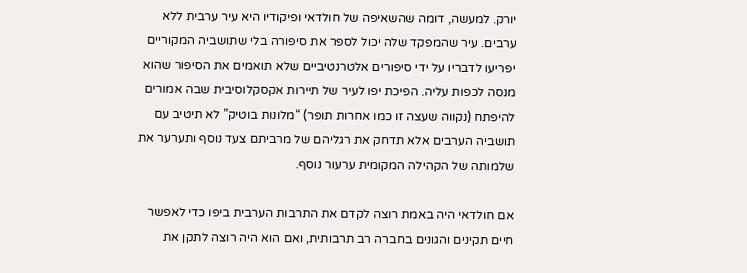יורק. למעשה, דומה שהשאיפה של חולדאי ופיקודיו היא עיר ערבית ללא ערבים. עיר שהמפקד שלה יכול לספר את סיפורה בלי שתושביה המקוריים יפריעו לדבריו על ידי סיפורים אלטרנטיביים שלא תואמים את הסיפור שהוא מנסה לכפות עליה. הפיכת יפו לעיר של תיירות אקסקלוסיבית שבה אמורים להיפתח (נקווה שעצה זו כמו אחרות תופר) “מלונות בוטיק” לא תיטיב עם תושביה הערבים אלא תדחק את רגליהם של מרביתם צעד נוסף ותערער את שלמותה של הקהילה המקומית ערעור נוסף.

אם חולדאי היה באמת רוצה לקדם את התרבות הערבית ביפו כדי לאפשר חיים תקינים והגונים בחברה רב תרבותית, ואם הוא היה רוצה לתקן את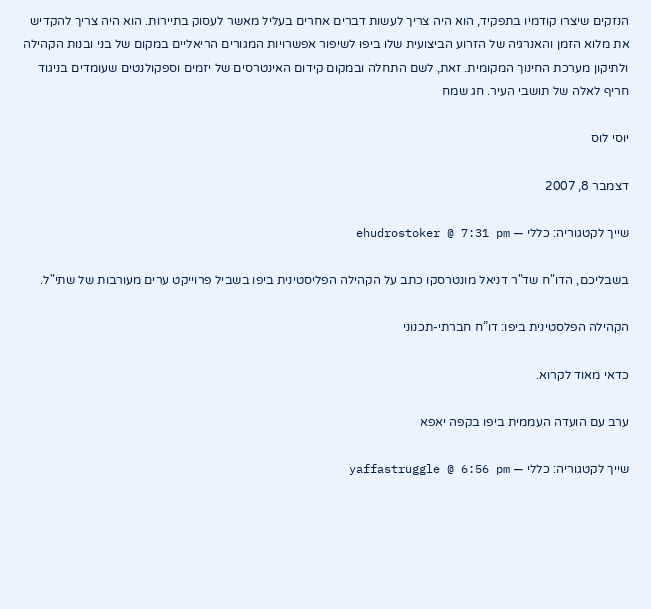הנזקים שיצרו קודמיו בתפקיד, הוא היה צריך לעשות דברים אחרים בעליל מאשר לעסוק בתיירות. הוא היה צריך להקדיש את מלוא הזמן והאנרגיה של הזרוע הביצועית שלו ביפו לשיפור אפשרויות המגורים הריאליים במקום של בני ובנות הקהילה ולתיקון מערכת החינוך המקומית. זאת, לשם התחלה ובמקום קידום האינטרסים של יזמים וספקולנטים שעומדים בניגוד חריף לאלה של תושבי העיר. חג שמח

יוסי לוס

דצמבר 8, 2007

שייך לקטגוריה: כללי — ehudrostoker @ 7:31 pm

בשבליכם, הדו"ח שד"ר דניאל מונטרסקו כתב על הקהילה הפליסטינית ביפו בשביל פרוייקט ערים מעורבות של שתי"ל.

הקהילה הפלסטינית ביפו: דו”ח חברתי-תכנוני

כדאי מאוד לקרוא.

ערב עם הועדה העממית ביפו בקפה יאפא

שייך לקטגוריה: כללי — yaffastruggle @ 6:56 pm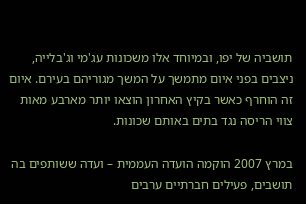תושביה של יפו, ובמיוחד אלו משכונות עג'מי וג'בלייה, ניצבים בפני איום מתמשך על המשך מגוריהם בעירם. איום זה הוחרף כאשר בקיץ האחרון הוצאו יותר מארבע מאות צווי הריסה נגד בתים באותם שכונות.

במרץ 2007 הוקמה הועדה העממית – ועדה ששותפים בה תושבים, פעילים חברתיים ערבים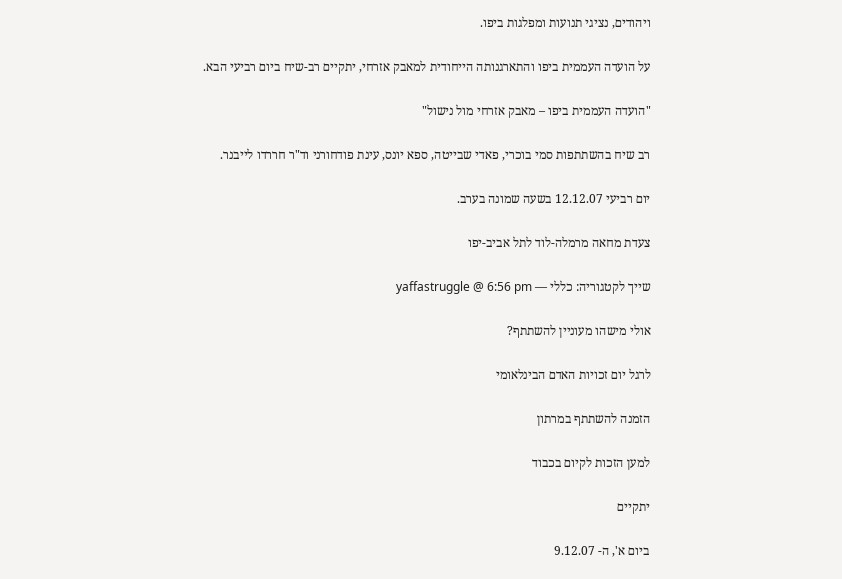ויהודים, נציגי תנועות ומפלגות ביפו.

על הועדה העממית ביפו והתארגנותה הייחודית למאבק אזרחי, יתקיים רב-שיח ביום רביעי הבא.

"הועדה העממית ביפו – מאבק אזרחי מול נישול"

רב שיח בהשתתפות סמי בוכרי, פאדי שבייטה, ספא יונס, עינת פודחורני וד"ר חררדו לייבנר.

יום רביעי 12.12.07 בשעה שמונה בערב.

צעדת מחאה מרמלה-לוד לתל אביב-יפו

שייך לקטגוריה: כללי — yaffastruggle @ 6:56 pm

אולי מישהו מעוניין להשתתף?

לרגל יום זכויות האדם הבינלאומי

הזמנה להשתתף במרתון

למען הזכות לקיום בכבוד

יתקיים

ביום א', ה- 9.12.07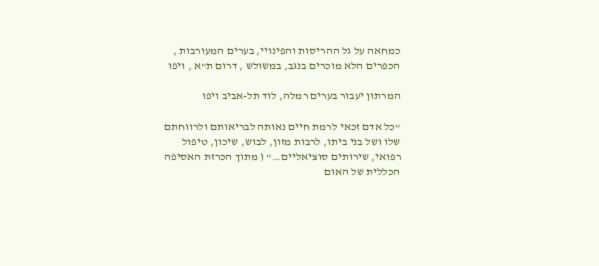כמחאה על גל ההריסות והפינויי, בערים המעורבות , הכפרים הלא מוכרים בנגב, במשולש , דרום ת"א , ויפו

המרתון יעבור בערים רמלה, לוד תל-אביב ויפו

"כל אדם זכאי לרמת חיים נאותה לבריאותם ולרווחתם שלו ושל בני ביתו, לרבות מזון, לבוש, שיכון, טיפול רפואי, שירותים סוציאליים…" ( מתוך הכרזת האסיפה הכללית של האום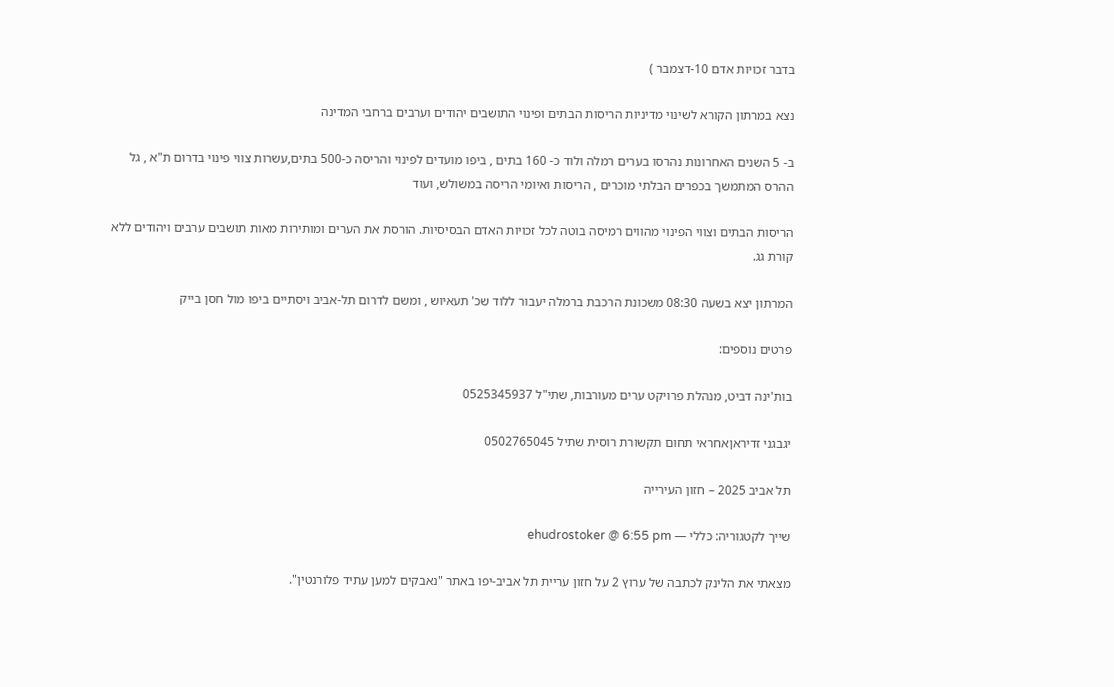בדבר זכויות אדם 10-דצמבר )

נצא במרתון הקורא לשינוי מדיניות הריסות הבתים ופינוי התושבים יהודים וערבים ברחבי המדינה

ב- 5 השנים האחרונות נהרסו בערים רמלה ולוד כ- 160 בתים , ביפו מועדים לפינוי והריסה כ-500 בתים,עשרות צווי פינוי בדרום ת"א , גל ההרס המתמשך בכפרים הבלתי מוכרים , הריסות ואיומי הריסה במשולש, ועוד

הריסות הבתים וצווי הפינוי מהווים רמיסה בוטה לכל זכויות האדם הבסיסיות. הורסת את הערים ומותירות מאות תושבים ערבים ויהודים ללא קורת גג.

המרתון יצא בשעה 08:30 משכונת הרכבת ברמלה יעבור ללוד שכ' תעאיוש , ומשם לדרום תל-אביב ויסתיים ביפו מול חסן בייק

פרטים נוספים:

בות'ינה דביט, מנהלת פרויקט ערים מעורבות, שתי"ל 0525345937

יגבגני זדיראןאחראי תחום תקשורת רוסית שתיל 0502765045

תל אביב 2025 – חזון העירייה

שייך לקטגוריה: כללי — ehudrostoker @ 6:55 pm

מצאתי את הלינק לכתבה של ערוץ 2 על חזון עריית תל אביב-יפו באתר "נאבקים למען עתיד פלורנטין".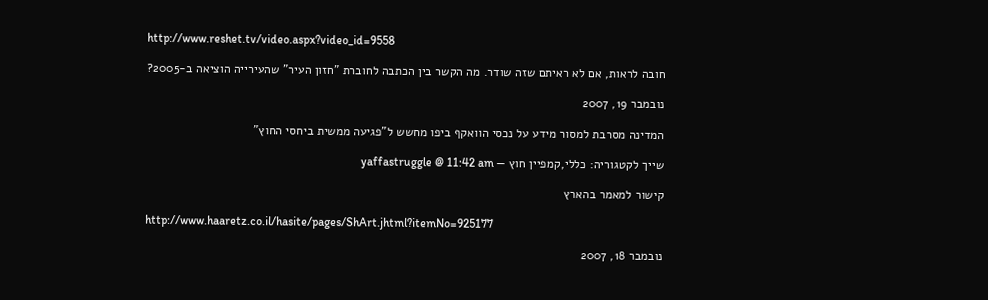http://www.reshet.tv/video.aspx?video_id=9558

חובה לראות, אם לא ראיתם שזה שודר. מה הקשר בין הכתבה לחוברת "חזון העיר" שהעירייה הוציאה ב-2005?

נובמבר 19, 2007

המדינה מסרבת למסור מידע על נכסי הוואקף ביפו מחשש ל"פגיעה ממשית ביחסי החוץ"

שייך לקטגוריה: כללי,קמפיין חוץ — yaffastruggle @ 11:42 am

קישור למאמר בהארץ

http://www.haaretz.co.il/hasite/pages/ShArt.jhtml?itemNo=925177

נובמבר 18, 2007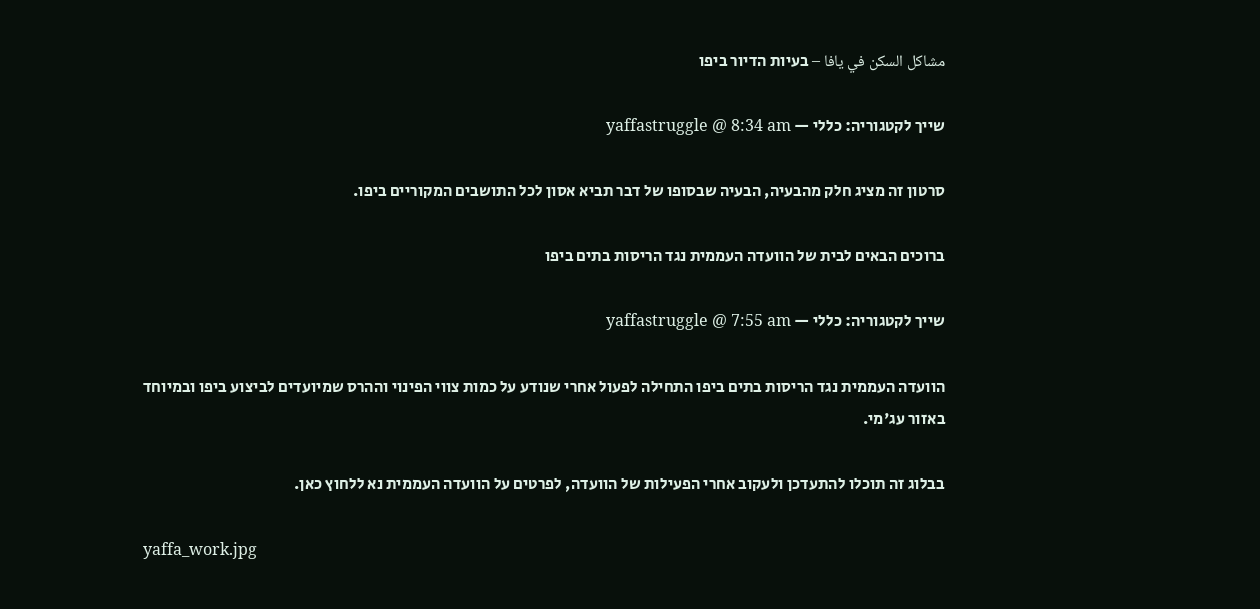مشاكل السكن في يافا – בעיות הדיור ביפו

שייך לקטגוריה: כללי — yaffastruggle @ 8:34 am

סרטון זה מציג חלק מהבעיה, הבעיה שבסופו של דבר תביא אסון לכל התושבים המקוריים ביפו.

ברוכים הבאים לבית של הוועדה העממית נגד הריסות בתים ביפו

שייך לקטגוריה: כללי — yaffastruggle @ 7:55 am

הוועדה העממית נגד הריסות בתים ביפו התחילה לפעול אחרי שנודע על כמות צווי הפינוי וההרס שמיועדים לביצוע ביפו ובמיוחד באזור עג'מי.

בבלוג זה תוכלו להתעדכן ולעקוב אחרי הפעילות של הוועדה, לפרטים על הוועדה העממית נא ללחוץ כאן.

yaffa_work.jpg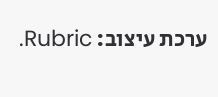ערכת עיצוב: Rubric.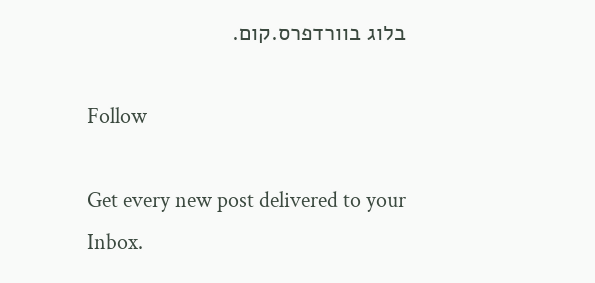בלוג בוורדפרס.קום.

Follow

Get every new post delivered to your Inbox.